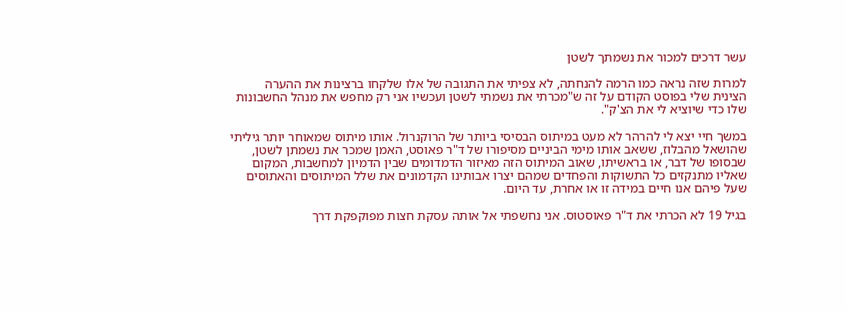עשר דרכים למכור את נשמתך לשטן

למרות שזה נראה כמו הרמה להנחתה, לא צפיתי את התגובה של אלו שלקחו ברצינות את ההערה הצינית שלי בפוסט הקודם על זה ש"מכרתי את נשמתי לשטן ועכשיו אני רק מחפש את מנהל החשבונות שלו כדי שיוציא לי את הצ'ק".

במשך חיי יצא לי להרהר לא מעט במיתוס הבסיסי ביותר של הרוקנרול. אותו מיתוס שמאוחר יותר גיליתי שהושאל מהבלוז, ששאב אותו מימי הביניים מסיפורו של ד"ר פאוסט, האמן שמכר את נשמתן לשטן, שבסופו של דבר, או בראשיתו, שאוב המיתוס הזה מאיזור הדמדומים שבין הדמיון למחשבות, המקום שאליו מתנקזים כל התשוקות והפחדים שמהם יצרו אבותינו הקדמונים את שלל המיתוסים והאתוסים שעל פיהם אנו חיים במידה זו או אחרת, עד היום.

בגיל 19 לא הכרתי את ד"ר פאוסטוס. אני נחשפתי אל אותה עסקת חצות מפוקפקת דרך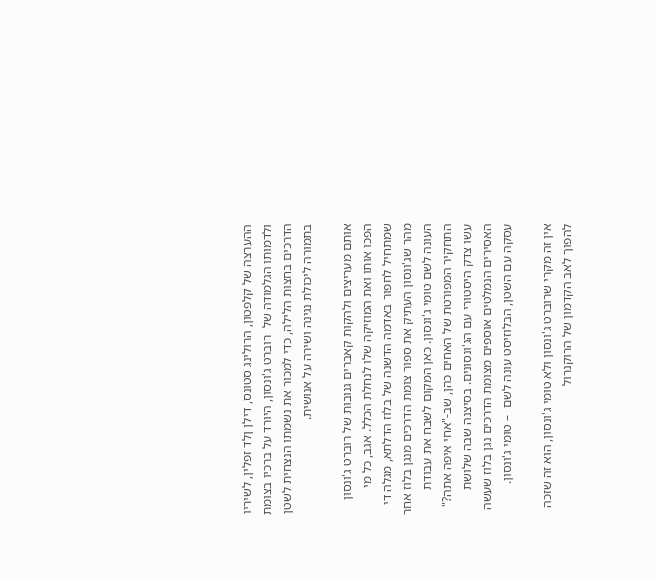ההערצה של קלפטון, הרולינג סטונס, דילן ןלד זפלין, לשיריו ולדמותו הגלמודה של  רוברט ג'ונסון, היורד על ברכיו בצומת הדרכים בחצות הלילה, כדי למכור את נשמתו הנצחית לשטן בתמורה ליכולת נגינה ושירה על אנושית.

אותם מעריצים ולהקות קאברים גנובות של רוברט ג'ונסון הפכו אותו ואת המוזיקה שלו לנחלת הכלל. אגב, כל מי שמתחיל לחפור באדמה הדשנה של בלוז הדלתא, מגלה די מהר שג'ונסון העתיק את ספור צומת הדרכים מנגן בלוז אחר העונה לשם טומי ג'ונסון. כאן המקום לשבח את עבודת התחקיר המפורטת של האחים כהן, שב-"אחי איפה אתה?" עשו צדק היסטורי עם הג'ונסונים. בסיצנה שבה שלושת האסירים הנמלטים אוספים מצומת הדרכים נגן בלוז שעשה עסקה עם השטן, הבלוזיסט עונה לשם  – טומי ג'ונסון.

אין זה מקרי שרוברט ג'ונסון ולא טומי ג'ונסון, הוא זה שזכה להפוך לאב הקדמון של הרוקנרול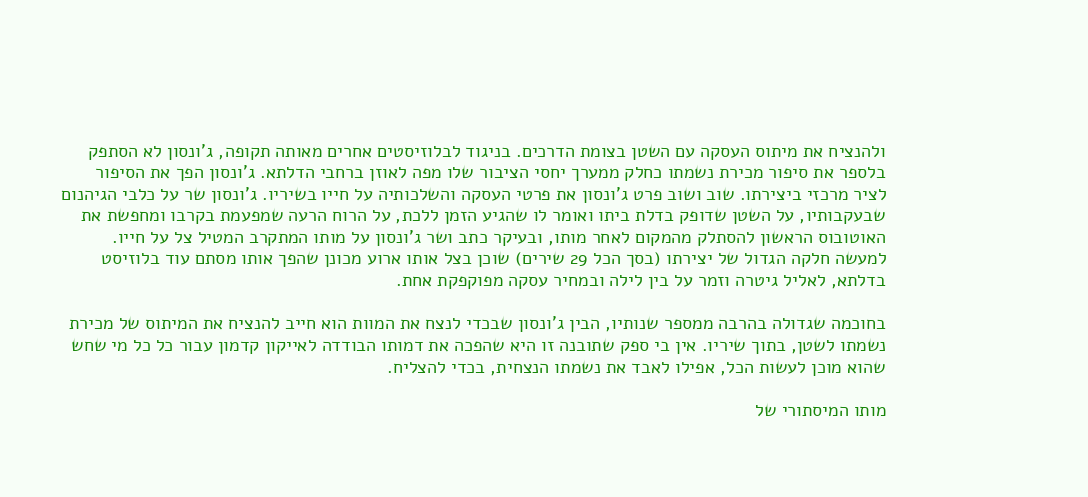ולהנציח את מיתוס העסקה עם השטן בצומת הדרכים. בניגוד לבלוזיסטים אחרים מאותה תקופה, ג'ונסון לא הסתפק בלספר את סיפור מכירת נשמתו כחלק ממערך יחסי הציבור שלו מפה לאוזן ברחבי הדלתא. ג'ונסון הפך את הסיפור לציר מרכזי ביצירתו. שוב ושוב פרט ג'ונסון את פרטי העסקה והשלכותיה על חייו בשיריו. ג'ונסון שר על כלבי הגיהנום שבעקבותיו, על השטן שדופק בדלת ביתו ואומר לו שהגיע הזמן ללכת, על הרוח הרעה שמפעמת בקרבו ומחפשת את האוטובוס הראשון להסתלק מהמקום לאחר מותו, ובעיקר כתב ושר ג'ונסון על מותו המתקרב המטיל צל על חייו. למעשה חלקה הגדול של יצירתו (בסך הכל 29 שירים) שוכן בצל אותו ארוע מכונן שהפך אותו מסתם עוד בלוזיסט בדלתא, לאליל גיטרה וזמר על בין לילה ובמחיר עסקה מפוקפקת אחת.

בחוכמה שגדולה בהרבה ממספר שנותיו, הבין ג'ונסון שבכדי לנצח את המוות הוא חייב להנציח את המיתוס של מכירת נשמתו לשטן, בתוך שיריו. אין בי ספק שתובנה זו היא שהפכה את דמותו הבודדה לאייקון קדמון עבור כל כל מי שחש שהוא מוכן לעשות הכל, אפילו לאבד את נשמתו הנצחית, בכדי להצליח.

מותו המיסתורי של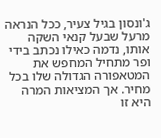ג'ונסון בגיל צעיר, ככל הנראה מרעל שבעל קנאי השקה אותו, נדמה כאילו נכתב בידי ופר מתחיל המחפש את המטאפורה הגדולה שלו בכל מחיר. אך המציאות המרה היא זו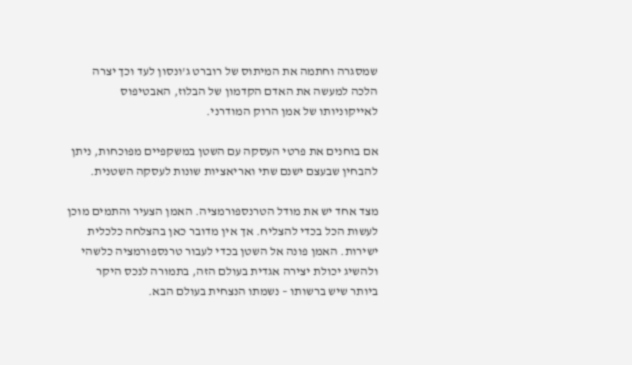שמסגרה וחתמה את המיתוס של רוברט ג'ונסון לעד וכך יצרה הלכה למעשה את האדם הקדמון של הבלוז, האבטיפוס לאייקוניותו של אמן הרוק המודרני.

אם בוחנים את פרטי העסקה עם השטן במשקפיים מפוכחות, ניתן להבחין שבעצם ישנם שתי ואריאציות שונות לעסקה השטנית.

מצד אחד יש את מודל הטרנספורמציה. האמן הצעיר והתמים מוכן לעשות הכל בכדי להצליח. אך אין מדובר כאן בהצלחה כלכלית ישירות. האמן פונה אל השטן בכדי לעבור טרנספורמציה כלשהי ולהשיג יכולת יצירה אגדית בעולם הזה, בתמורה לנכס היקר ביותר שיש ברשותו – נשמתו הנצחית בעולם הבא.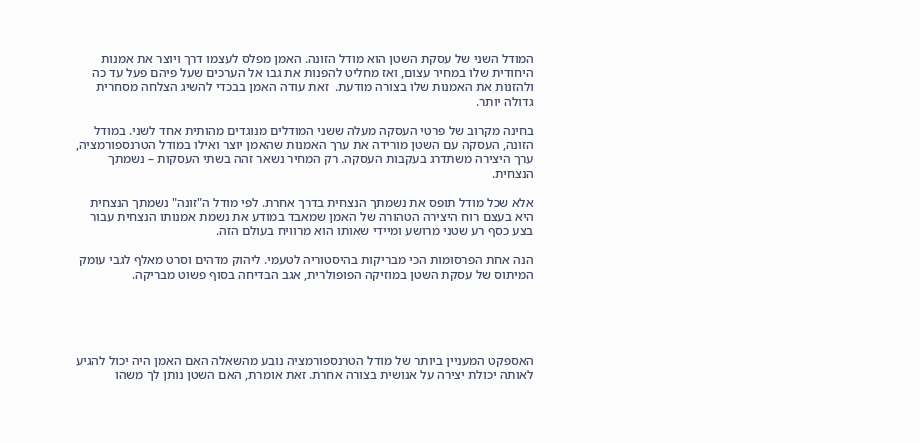המודל השני של עסקת השטן הוא מודל הזונה. האמן מפלס לעצמו דרך ויוצר את אמנות היחודית שלו במחיר עצום, ואז מחליט להפנות את גבו אל הערכים שעל פיהם פעל עד כה ולהזנות את האמנות שלו בצורה מודעת.  זאת עודה האמן בבכדי להשיג הצלחה מסחרית גדולה יותר.

בחינה מקרוב של פרטי העסקה מעלה ששני המודלים מנוגדים מהותית אחד לשני. במודל הזונה, העסקה עם השטן מורידה את ערך האמנות שהאמן יוצר ואילו במודל הטרנספורמציה, ערך היצירה משתדרג בעקבות העסקה. רק המחיר נשאר זהה בשתי העסקות – נשמתך הנצחית.

אלא שכל מודל תופס את נשמתך הנצחית בדרך אחרת. לפי מודל ה"זונה" נשמתך הנצחית היא בעצם רוח היצירה הטהורה של האמן שמאבד במודע את נשמת אמנותו הנצחית עבור בצע כסף רע שטני מרושע ומיידי שאותו הוא מרוויח בעולם הזה.

הנה אחת הפרסומות הכי מבריקות בהיסטוריה לטעמי. ליהוק מדהים וסרט מאלף לגבי עומק המיתוס של עסקת השטן במוזיקה הפופולרית, אגב הבדיחה בסוף פשוט מבריקה.





האספקט המעניין ביותר של מודל הטרנספורמציה נובע מהשאלה האם האמן היה יכול להגיע לאותה יכולת יצירה על אנושית בצורה אחרת. זאת אומרת, האם השטן נותן לך משהו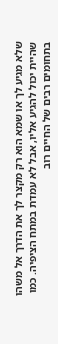שלא מגיע לך או שמא הוא רק מקצר לך את הדרך אל משהו שהיית יכול להגיע אליו, אבל לא עמדת במתח הציפיה. כמו בתחומים רבים של החיים רוב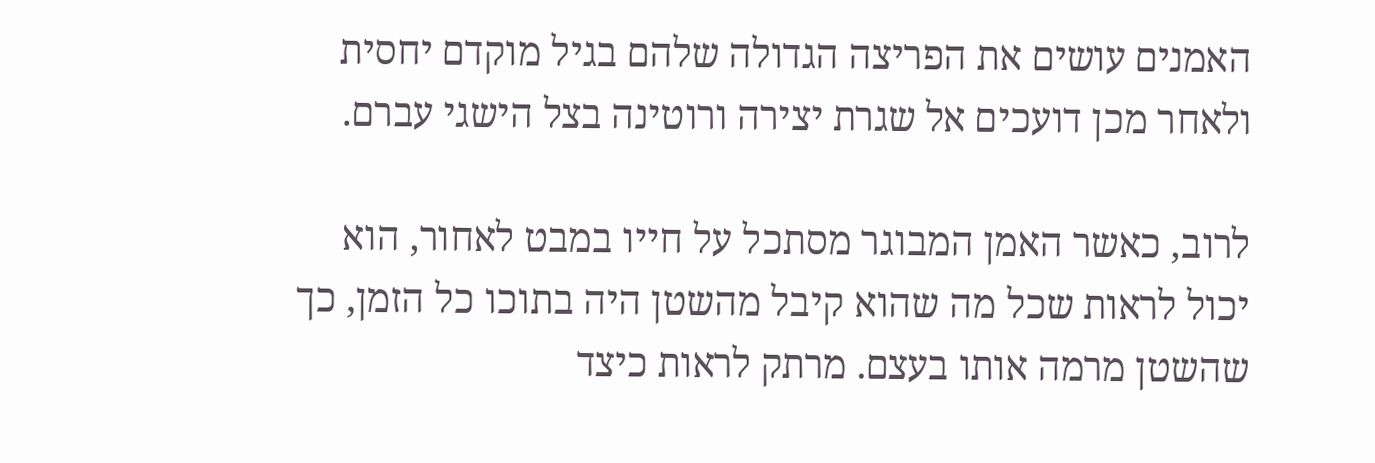האמנים עושים את הפריצה הגדולה שלהם בגיל מוקדם יחסית ולאחר מכן דועכים אל שגרת יצירה ורוטינה בצל הישגי עברם.

לרוב, כאשר האמן המבוגר מסתכל על חייו במבט לאחור, הוא יכול לראות שכל מה שהוא קיבל מהשטן היה בתוכו כל הזמן, כך שהשטן מרמה אותו בעצם. מרתק לראות כיצד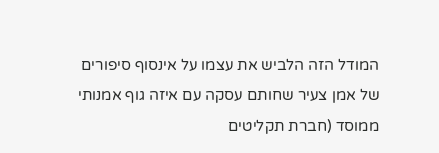המודל הזה הלביש את עצמו על אינסוף סיפורים  של אמן צעיר שחותם עסקה עם איזה גוף אמנותי ממוסד (חברת תקליטים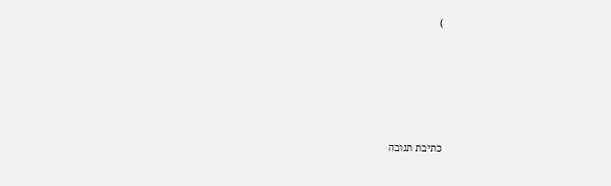)





כתיבת תגובה